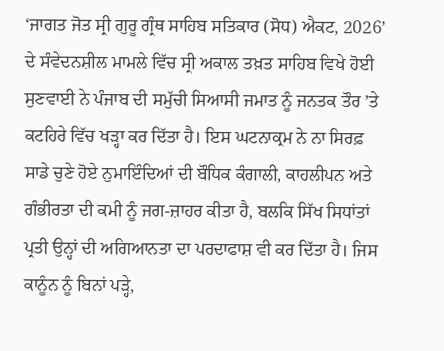‘ਜਾਗਤ ਜੋਤ ਸ੍ਰੀ ਗੁਰੂ ਗ੍ਰੰਥ ਸਾਹਿਬ ਸਤਿਕਾਰ (ਸੋਧ) ਐਕਟ, 2026’ ਦੇ ਸੰਵੇਦਨਸ਼ੀਲ ਮਾਮਲੇ ਵਿੱਚ ਸ੍ਰੀ ਅਕਾਲ ਤਖ਼ਤ ਸਾਹਿਬ ਵਿਖੇ ਹੋਈ ਸੁਣਵਾਈ ਨੇ ਪੰਜਾਬ ਦੀ ਸਮੁੱਚੀ ਸਿਆਸੀ ਜਮਾਤ ਨੂੰ ਜਨਤਕ ਤੌਰ ’ਤੇ ਕਟਹਿਰੇ ਵਿੱਚ ਖੜ੍ਹਾ ਕਰ ਦਿੱਤਾ ਹੈ। ਇਸ ਘਟਨਾਕ੍ਰਮ ਨੇ ਨਾ ਸਿਰਫ਼ ਸਾਡੇ ਚੁਣੇ ਹੋਏ ਨੁਮਾਇੰਦਿਆਂ ਦੀ ਬੌਧਿਕ ਕੰਗਾਲੀ, ਕਾਹਲੀਪਨ ਅਤੇ ਗੰਭੀਰਤਾ ਦੀ ਕਮੀ ਨੂੰ ਜਗ-ਜ਼ਾਹਰ ਕੀਤਾ ਹੈ, ਬਲਕਿ ਸਿੱਖ ਸਿਧਾਂਤਾਂ ਪ੍ਰਤੀ ਉਨ੍ਹਾਂ ਦੀ ਅਗਿਆਨਤਾ ਦਾ ਪਰਦਾਫਾਸ਼ ਵੀ ਕਰ ਦਿੱਤਾ ਹੈ। ਜਿਸ ਕਾਨੂੰਨ ਨੂੰ ਬਿਨਾਂ ਪੜ੍ਹੇ,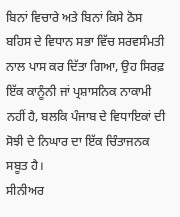ਬਿਨਾਂ ਵਿਚਾਰੇ ਅਤੇ ਬਿਨਾਂ ਕਿਸੇ ਠੋਸ ਬਹਿਸ ਦੇ ਵਿਧਾਨ ਸਭਾ ਵਿੱਚ ਸਰਵਸੰਮਤੀ ਨਾਲ ਪਾਸ ਕਰ ਦਿੱਤਾ ਗਿਆ, ਉਹ ਸਿਰਫ਼ ਇੱਕ ਕਾਨੂੰਨੀ ਜਾਂ ਪ੍ਰਸ਼ਾਸਨਿਕ ਨਾਕਾਮੀ ਨਹੀਂ ਹੈ, ਬਲਕਿ ਪੰਜਾਬ ਦੇ ਵਿਧਾਇਕਾਂ ਦੀ ਸੋਝੀ ਦੇ ਨਿਘਾਰ ਦਾ ਇੱਕ ਚਿੰਤਾਜਨਕ ਸਬੂਤ ਹੈ।
ਸੀਨੀਅਰ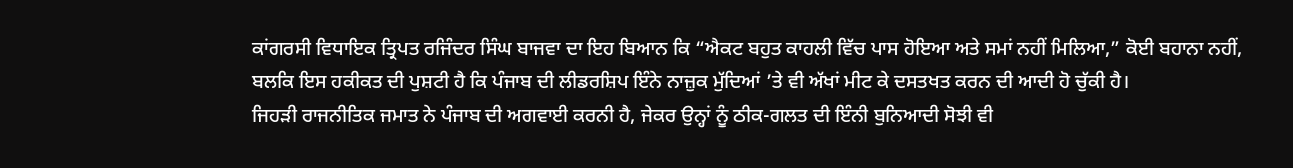ਕਾਂਗਰਸੀ ਵਿਧਾਇਕ ਤ੍ਰਿਪਤ ਰਜਿੰਦਰ ਸਿੰਘ ਬਾਜਵਾ ਦਾ ਇਹ ਬਿਆਨ ਕਿ “ਐਕਟ ਬਹੁਤ ਕਾਹਲੀ ਵਿੱਚ ਪਾਸ ਹੋਇਆ ਅਤੇ ਸਮਾਂ ਨਹੀਂ ਮਿਲਿਆ,” ਕੋਈ ਬਹਾਨਾ ਨਹੀਂ, ਬਲਕਿ ਇਸ ਹਕੀਕਤ ਦੀ ਪੁਸ਼ਟੀ ਹੈ ਕਿ ਪੰਜਾਬ ਦੀ ਲੀਡਰਸ਼ਿਪ ਇੰਨੇ ਨਾਜ਼ੁਕ ਮੁੱਦਿਆਂ ’ਤੇ ਵੀ ਅੱਖਾਂ ਮੀਟ ਕੇ ਦਸਤਖਤ ਕਰਨ ਦੀ ਆਦੀ ਹੋ ਚੁੱਕੀ ਹੈ।
ਜਿਹੜੀ ਰਾਜਨੀਤਿਕ ਜਮਾਤ ਨੇ ਪੰਜਾਬ ਦੀ ਅਗਵਾਈ ਕਰਨੀ ਹੈ, ਜੇਕਰ ਉਨ੍ਹਾਂ ਨੂੰ ਠੀਕ-ਗਲਤ ਦੀ ਇੰਨੀ ਬੁਨਿਆਦੀ ਸੋਝੀ ਵੀ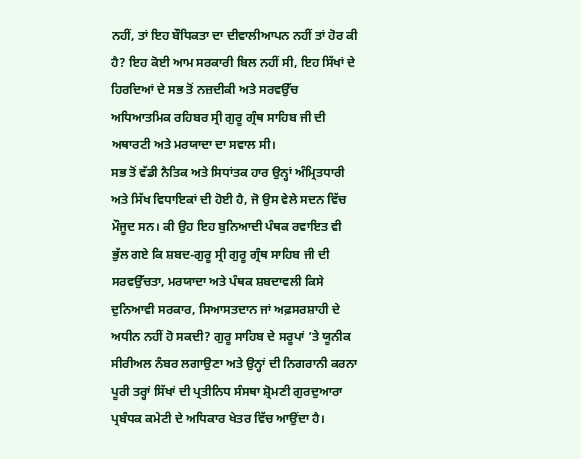ਨਹੀਂ, ਤਾਂ ਇਹ ਬੌਧਿਕਤਾ ਦਾ ਦੀਵਾਲੀਆਪਨ ਨਹੀਂ ਤਾਂ ਹੋਰ ਕੀ ਹੈ? ਇਹ ਕੋਈ ਆਮ ਸਰਕਾਰੀ ਬਿਲ ਨਹੀਂ ਸੀ, ਇਹ ਸਿੱਖਾਂ ਦੇ ਹਿਰਦਿਆਂ ਦੇ ਸਭ ਤੋਂ ਨਜ਼ਦੀਕੀ ਅਤੇ ਸਰਵਉੱਚ ਅਧਿਆਤਮਿਕ ਰਹਿਬਰ ਸ੍ਰੀ ਗੁਰੂ ਗ੍ਰੰਥ ਸਾਹਿਬ ਜੀ ਦੀ ਅਥਾਰਟੀ ਅਤੇ ਮਰਯਾਦਾ ਦਾ ਸਵਾਲ ਸੀ।
ਸਭ ਤੋਂ ਵੱਡੀ ਨੈਤਿਕ ਅਤੇ ਸਿਧਾਂਤਕ ਹਾਰ ਉਨ੍ਹਾਂ ਅੰਮ੍ਰਿਤਧਾਰੀ ਅਤੇ ਸਿੱਖ ਵਿਧਾਇਕਾਂ ਦੀ ਹੋਈ ਹੈ, ਜੋ ਉਸ ਵੇਲੇ ਸਦਨ ਵਿੱਚ ਮੌਜੂਦ ਸਨ। ਕੀ ਉਹ ਇਹ ਬੁਨਿਆਦੀ ਪੰਥਕ ਰਵਾਇਤ ਵੀ ਭੁੱਲ ਗਏ ਕਿ ਸ਼ਬਦ-ਗੁਰੂ ਸ੍ਰੀ ਗੁਰੂ ਗ੍ਰੰਥ ਸਾਹਿਬ ਜੀ ਦੀ ਸਰਵਉੱਚਤਾ, ਮਰਯਾਦਾ ਅਤੇ ਪੰਥਕ ਸ਼ਬਦਾਵਲੀ ਕਿਸੇ ਦੁਨਿਆਵੀ ਸਰਕਾਰ, ਸਿਆਸਤਦਾਨ ਜਾਂ ਅਫ਼ਸਰਸ਼ਾਹੀ ਦੇ ਅਧੀਨ ਨਹੀਂ ਹੋ ਸਕਦੀ? ਗੁਰੂ ਸਾਹਿਬ ਦੇ ਸਰੂਪਾਂ ’ਤੇ ਯੂਨੀਕ ਸੀਰੀਅਲ ਨੰਬਰ ਲਗਾਉਣਾ ਅਤੇ ਉਨ੍ਹਾਂ ਦੀ ਨਿਗਰਾਨੀ ਕਰਨਾ ਪੂਰੀ ਤਰ੍ਹਾਂ ਸਿੱਖਾਂ ਦੀ ਪ੍ਰਤੀਨਿਧ ਸੰਸਥਾ ਸ਼੍ਰੋਮਣੀ ਗੁਰਦੁਆਰਾ ਪ੍ਰਬੰਧਕ ਕਮੇਟੀ ਦੇ ਅਧਿਕਾਰ ਖੇਤਰ ਵਿੱਚ ਆਉਂਦਾ ਹੈ।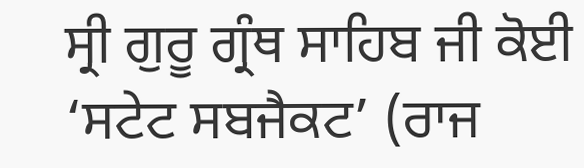ਸ੍ਰੀ ਗੁਰੂ ਗ੍ਰੰਥ ਸਾਹਿਬ ਜੀ ਕੋਈ ‘ਸਟੇਟ ਸਬਜੈਕਟ’ (ਰਾਜ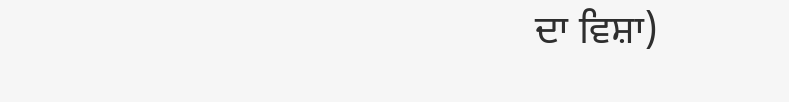ਦਾ ਵਿਸ਼ਾ)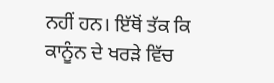ਨਹੀਂ ਹਨ। ਇੱਥੋਂ ਤੱਕ ਕਿ ਕਾਨੂੰਨ ਦੇ ਖਰੜੇ ਵਿੱਚ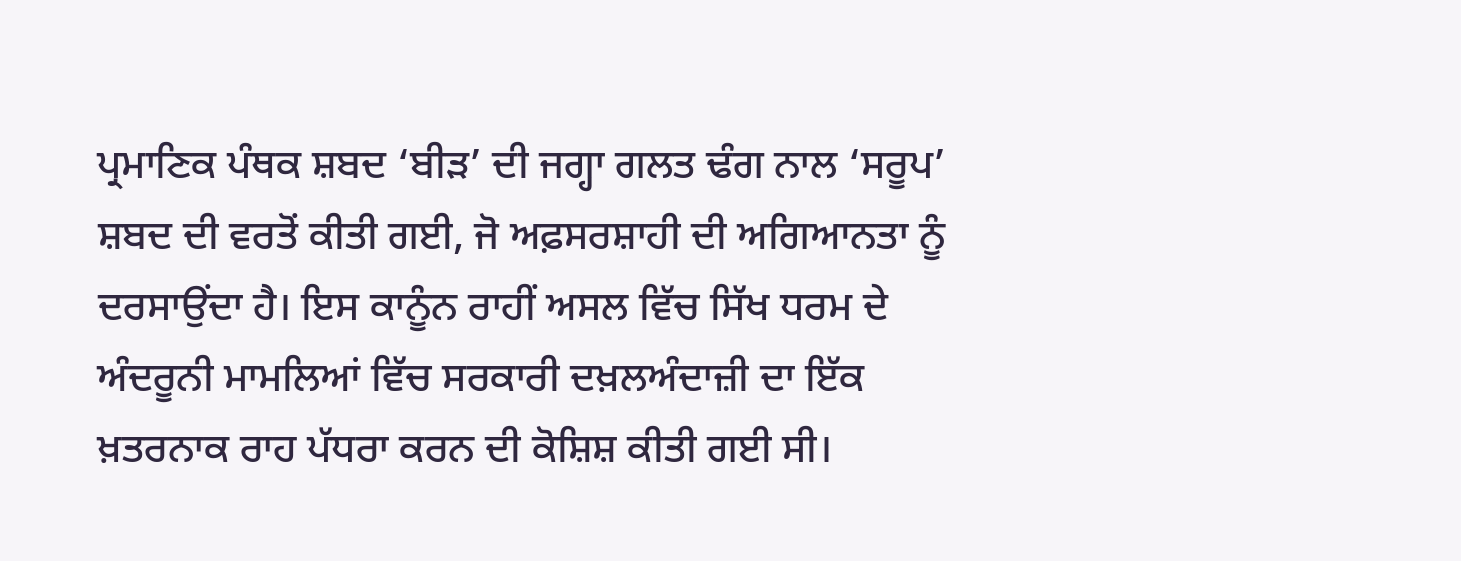ਪ੍ਰਮਾਣਿਕ ਪੰਥਕ ਸ਼ਬਦ ‘ਬੀੜ’ ਦੀ ਜਗ੍ਹਾ ਗਲਤ ਢੰਗ ਨਾਲ ‘ਸਰੂਪ’ ਸ਼ਬਦ ਦੀ ਵਰਤੋਂ ਕੀਤੀ ਗਈ, ਜੋ ਅਫ਼ਸਰਸ਼ਾਹੀ ਦੀ ਅਗਿਆਨਤਾ ਨੂੰ ਦਰਸਾਉਂਦਾ ਹੈ। ਇਸ ਕਾਨੂੰਨ ਰਾਹੀਂ ਅਸਲ ਵਿੱਚ ਸਿੱਖ ਧਰਮ ਦੇ ਅੰਦਰੂਨੀ ਮਾਮਲਿਆਂ ਵਿੱਚ ਸਰਕਾਰੀ ਦਖ਼ਲਅੰਦਾਜ਼ੀ ਦਾ ਇੱਕ ਖ਼ਤਰਨਾਕ ਰਾਹ ਪੱਧਰਾ ਕਰਨ ਦੀ ਕੋਸ਼ਿਸ਼ ਕੀਤੀ ਗਈ ਸੀ।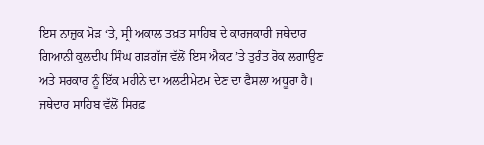ਇਸ ਨਾਜ਼ੁਕ ਮੋੜ ‘ਤੇ, ਸ੍ਰੀ ਅਕਾਲ ਤਖ਼ਤ ਸਾਹਿਬ ਦੇ ਕਾਰਜਕਾਰੀ ਜਥੇਦਾਰ ਗਿਆਨੀ ਕੁਲਦੀਪ ਸਿੰਘ ਗੜਗੱਜ ਵੱਲੋਂ ਇਸ ਐਕਟ ’ਤੇ ਤੁਰੰਤ ਰੋਕ ਲਗਾਉਣ ਅਤੇ ਸਰਕਾਰ ਨੂੰ ਇੱਕ ਮਹੀਨੇ ਦਾ ਅਲਟੀਮੇਟਮ ਦੇਣ ਦਾ ਫੈਸਲਾ ਅਧੂਰਾ ਹੈ। ਜਥੇਦਾਰ ਸਾਹਿਬ ਵੱਲੋਂ ਸਿਰਫ਼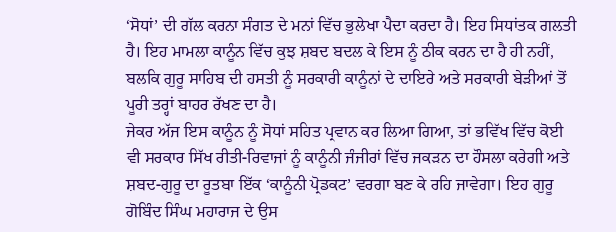‘ਸੋਧਾਂ’ ਦੀ ਗੱਲ ਕਰਨਾ ਸੰਗਤ ਦੇ ਮਨਾਂ ਵਿੱਚ ਭੁਲੇਖਾ ਪੈਦਾ ਕਰਦਾ ਹੈ। ਇਹ ਸਿਧਾਂਤਕ ਗਲਤੀ ਹੈ। ਇਹ ਮਾਮਲਾ ਕਾਨੂੰਨ ਵਿੱਚ ਕੁਝ ਸ਼ਬਦ ਬਦਲ ਕੇ ਇਸ ਨੂੰ ਠੀਕ ਕਰਨ ਦਾ ਹੈ ਹੀ ਨਹੀਂ, ਬਲਕਿ ਗੁਰੂ ਸਾਹਿਬ ਦੀ ਹਸਤੀ ਨੂੰ ਸਰਕਾਰੀ ਕਾਨੂੰਨਾਂ ਦੇ ਦਾਇਰੇ ਅਤੇ ਸਰਕਾਰੀ ਬੇੜੀਆਂ ਤੋਂ ਪੂਰੀ ਤਰ੍ਹਾਂ ਬਾਹਰ ਰੱਖਣ ਦਾ ਹੈ।
ਜੇਕਰ ਅੱਜ ਇਸ ਕਾਨੂੰਨ ਨੂੰ ਸੋਧਾਂ ਸਹਿਤ ਪ੍ਰਵਾਨ ਕਰ ਲਿਆ ਗਿਆ, ਤਾਂ ਭਵਿੱਖ ਵਿੱਚ ਕੋਈ ਵੀ ਸਰਕਾਰ ਸਿੱਖ ਰੀਤੀ-ਰਿਵਾਜਾਂ ਨੂੰ ਕਾਨੂੰਨੀ ਜੰਜੀਰਾਂ ਵਿੱਚ ਜਕੜਨ ਦਾ ਹੌਸਲਾ ਕਰੇਗੀ ਅਤੇ ਸ਼ਬਦ-ਗੁਰੂ ਦਾ ਰੂਤਬਾ ਇੱਕ ‘ਕਾਨੂੰਨੀ ਪ੍ਰੋਡਕਟ’ ਵਰਗਾ ਬਣ ਕੇ ਰਹਿ ਜਾਵੇਗਾ। ਇਹ ਗੁਰੂ ਗੋਬਿੰਦ ਸਿੰਘ ਮਹਾਰਾਜ ਦੇ ਉਸ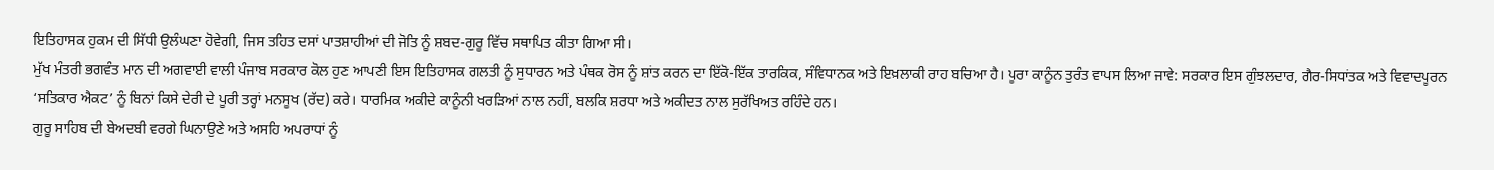ਇਤਿਹਾਸਕ ਹੁਕਮ ਦੀ ਸਿੱਧੀ ਉਲੰਘਣਾ ਹੋਵੇਗੀ, ਜਿਸ ਤਹਿਤ ਦਸਾਂ ਪਾਤਸ਼ਾਹੀਆਂ ਦੀ ਜੋਤਿ ਨੂੰ ਸ਼ਬਦ-ਗੁਰੂ ਵਿੱਚ ਸਥਾਪਿਤ ਕੀਤਾ ਗਿਆ ਸੀ।
ਮੁੱਖ ਮੰਤਰੀ ਭਗਵੰਤ ਮਾਨ ਦੀ ਅਗਵਾਈ ਵਾਲੀ ਪੰਜਾਬ ਸਰਕਾਰ ਕੋਲ ਹੁਣ ਆਪਣੀ ਇਸ ਇਤਿਹਾਸਕ ਗਲਤੀ ਨੂੰ ਸੁਧਾਰਨ ਅਤੇ ਪੰਥਕ ਰੋਸ ਨੂੰ ਸ਼ਾਂਤ ਕਰਨ ਦਾ ਇੱਕੋ-ਇੱਕ ਤਾਰਕਿਕ, ਸੰਵਿਧਾਨਕ ਅਤੇ ਇਖ਼ਲਾਕੀ ਰਾਹ ਬਚਿਆ ਹੈ। ਪੂਰਾ ਕਾਨੂੰਨ ਤੁਰੰਤ ਵਾਪਸ ਲਿਆ ਜਾਵੇ: ਸਰਕਾਰ ਇਸ ਗੁੰਝਲਦਾਰ, ਗੈਰ-ਸਿਧਾਂਤਕ ਅਤੇ ਵਿਵਾਦਪੂਰਨ ‘ਸਤਿਕਾਰ ਐਕਟ’ ਨੂੰ ਬਿਨਾਂ ਕਿਸੇ ਦੇਰੀ ਦੇ ਪੂਰੀ ਤਰ੍ਹਾਂ ਮਨਸੂਖ (ਰੱਦ) ਕਰੇ। ਧਾਰਮਿਕ ਅਕੀਦੇ ਕਾਨੂੰਨੀ ਖਰੜਿਆਂ ਨਾਲ ਨਹੀਂ, ਬਲਕਿ ਸ਼ਰਧਾ ਅਤੇ ਅਕੀਦਤ ਨਾਲ ਸੁਰੱਖਿਅਤ ਰਹਿੰਦੇ ਹਨ।
ਗੁਰੂ ਸਾਹਿਬ ਦੀ ਬੇਅਦਬੀ ਵਰਗੇ ਘਿਨਾਉਣੇ ਅਤੇ ਅਸਹਿ ਅਪਰਾਧਾਂ ਨੂੰ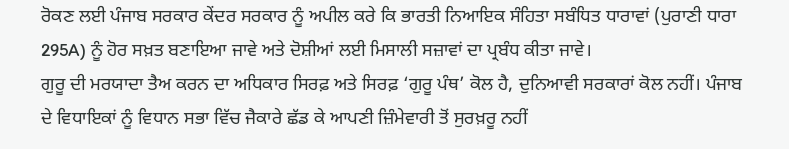ਰੋਕਣ ਲਈ ਪੰਜਾਬ ਸਰਕਾਰ ਕੇਂਦਰ ਸਰਕਾਰ ਨੂੰ ਅਪੀਲ ਕਰੇ ਕਿ ਭਾਰਤੀ ਨਿਆਇਕ ਸੰਹਿਤਾ ਸਬੰਧਿਤ ਧਾਰਾਵਾਂ (ਪੁਰਾਣੀ ਧਾਰਾ 295A) ਨੂੰ ਹੋਰ ਸਖ਼ਤ ਬਣਾਇਆ ਜਾਵੇ ਅਤੇ ਦੋਸ਼ੀਆਂ ਲਈ ਮਿਸਾਲੀ ਸਜ਼ਾਵਾਂ ਦਾ ਪ੍ਰਬੰਧ ਕੀਤਾ ਜਾਵੇ।
ਗੁਰੂ ਦੀ ਮਰਯਾਦਾ ਤੈਅ ਕਰਨ ਦਾ ਅਧਿਕਾਰ ਸਿਰਫ਼ ਅਤੇ ਸਿਰਫ਼ ‘ਗੁਰੂ ਪੰਥ’ ਕੋਲ ਹੈ, ਦੁਨਿਆਵੀ ਸਰਕਾਰਾਂ ਕੋਲ ਨਹੀਂ। ਪੰਜਾਬ ਦੇ ਵਿਧਾਇਕਾਂ ਨੂੰ ਵਿਧਾਨ ਸਭਾ ਵਿੱਚ ਜੈਕਾਰੇ ਛੱਡ ਕੇ ਆਪਣੀ ਜ਼ਿੰਮੇਵਾਰੀ ਤੋਂ ਸੁਰਖ਼ਰੂ ਨਹੀਂ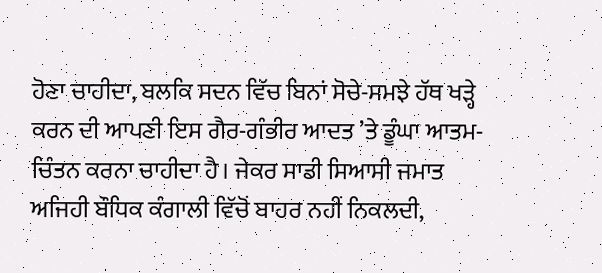ਹੋਣਾ ਚਾਹੀਦਾ, ਬਲਕਿ ਸਦਨ ਵਿੱਚ ਬਿਨਾਂ ਸੋਚੇ-ਸਮਝੇ ਹੱਥ ਖੜ੍ਹੇ ਕਰਨ ਦੀ ਆਪਣੀ ਇਸ ਗੈਰ-ਗੰਭੀਰ ਆਦਤ ’ਤੇ ਡੂੰਘਾ ਆਤਮ-ਚਿੰਤਨ ਕਰਨਾ ਚਾਹੀਦਾ ਹੈ। ਜੇਕਰ ਸਾਡੀ ਸਿਆਸੀ ਜਮਾਤ ਅਜਿਹੀ ਬੌਧਿਕ ਕੰਗਾਲੀ ਵਿੱਚੋਂ ਬਾਹਰ ਨਹੀਂ ਨਿਕਲਦੀ,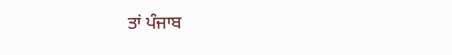ਤਾਂ ਪੰਜਾਬ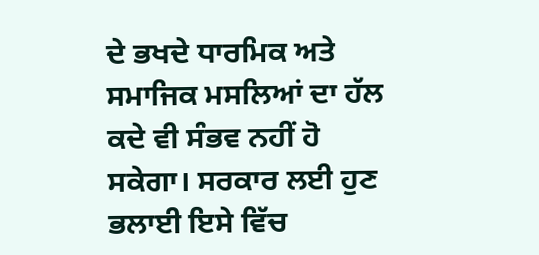ਦੇ ਭਖਦੇ ਧਾਰਮਿਕ ਅਤੇ ਸਮਾਜਿਕ ਮਸਲਿਆਂ ਦਾ ਹੱਲ ਕਦੇ ਵੀ ਸੰਭਵ ਨਹੀਂ ਹੋ ਸਕੇਗਾ। ਸਰਕਾਰ ਲਈ ਹੁਣ ਭਲਾਈ ਇਸੇ ਵਿੱਚ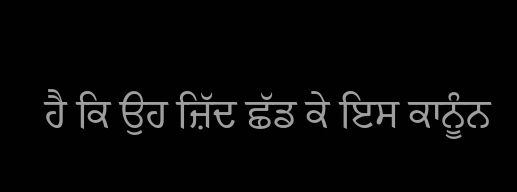ਹੈ ਕਿ ਉਹ ਜ਼ਿੱਦ ਛੱਡ ਕੇ ਇਸ ਕਾਨੂੰਨ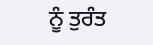ਨੂੰ ਤੁਰੰਤ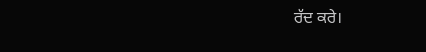ਰੱਦ ਕਰੇ।